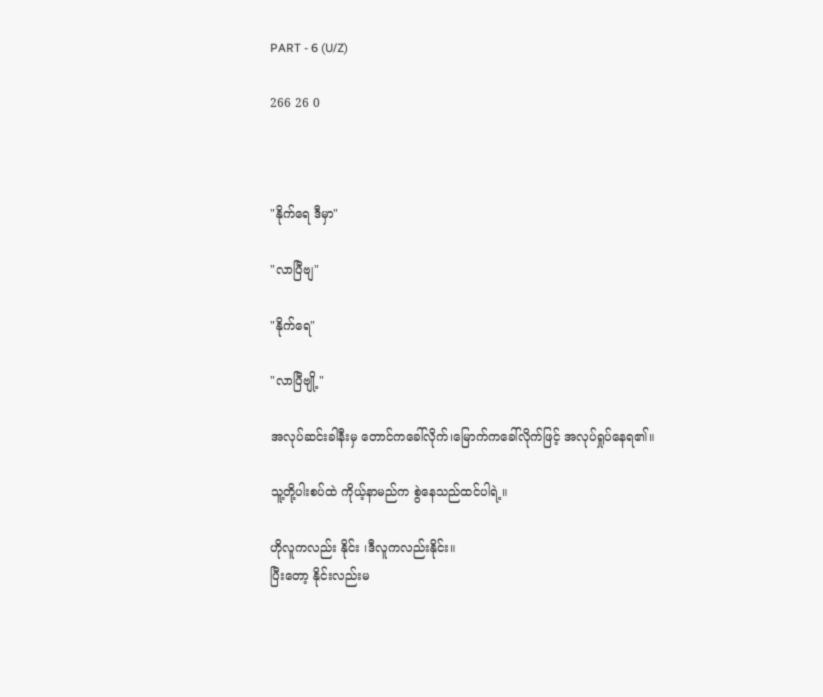PART - 6 (U/Z)

266 26 0



"နိုက်ရေ ဒီမှာ"

"လာပြီဗျ"

"နိုက်ရေ"

"လာပြီ‌ဗျို့"

အလုပ်ဆင်းခါနီးမှ တောင်ကခေါ်လိုက်၊မြောက်ကခေါ်လိုက်ဖြင့် အလုပ်ရှုပ်နေရ၏။

သူ့တို့ပါးစပ်ထဲ ကိုယ့်နာမည်က စွဲနေသည်ထင်ပါရဲ့။

ဟိုလူကလည်း နိုင်း ၊ဒီလူကလည်းနိုင်း။
ပြီးတော့ နိုင်းလည်းမ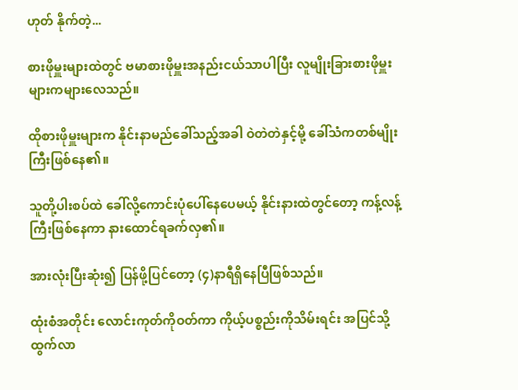ဟုတ် နိုက်တဲ့...

စားဖိုမှူးများထဲတွင် ဗမာစားဖိုမှူးအနည်းငယ်သာပါပြီး လူမျိုးခြားစားဖိုမှူးများကများလေသည်။

ထိုစားဖိုမှူးများက နိုင်းနာမည်ခေါ်သည့်အခါ ဝဲတဲတဲနှင့်မို့ ခေါ်သံကတစ်မျိုးကြီးဖြစ်နေ၏။

သူတို့ပါးစပ်ထဲ ခေါ်လို့ကောင်းပုံပေါ်နေပေမယ့် နိုင်းနားထဲတွင်တော့ ကန့်လန့်ကြီးဖြစ်နေကာ နားထောင်ရခက်လှ၏။

အားလုံးပြီးဆုံး၍ ပြန်ဖို့ပြင်တော့ (၄)နာရီရှိနေပြီဖြစ်သည်။

ထုံးစံအတိုင်း လောင်းကုတ်ကိုဝတ်ကာ ကိုယ့်ပစ္စည်းကိုသိမ်းရင်း အပြင်သို့ထွက်လာ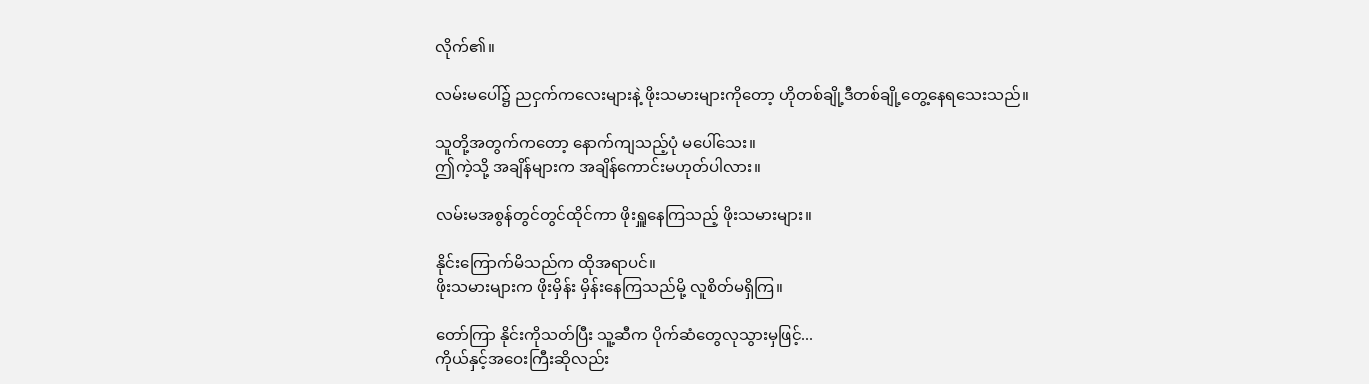လိုက်၏။

လမ်းမပေါ်၌ ညငှက်ကလေးများနဲ့ ဖိုးသမားများကိုတော့ ဟိုတစ်ချို့ဒီတစ်ချို့တွေ့နေရသေးသည်။

သူတို့အတွက်ကတော့ ‌နောက်ကျသည့်ပုံ မပေါ်သေး။
ဤကဲ့သို့ အချိန်များက အချိန်ကောင်းမဟုတ်ပါလား။

လမ်းမအစွန်တွင်တွင်ထိုင်ကာ ဖိုးရှူနေကြသည့် ‌ဖိုးသမားများ။

နိုင်းကြောက်မိသည်က ထိုအရာပင်။
ဖိုးသမားများက ဖိုးမှိန်း မှိန်းနေကြသည်မို့ လူစိတ်မရှိကြ။

တော်ကြာ နိုင်းကိုသတ်ပြီး သူ့ဆီက ပိုက်ဆံတွေလုသွားမှဖြင့်...
ကိုယ်နှင့်အဝေးကြီးဆိုလည်း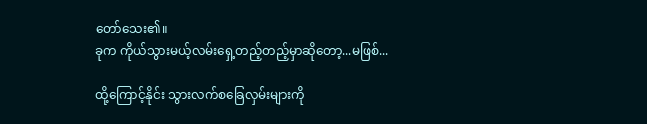တော်သေး၏။
ခုက ကိုယ်‌သွားမယ့်လမ်းရှေ့တည့်တည့်မှာဆိုတော့...မဖြစ်...

ထို့ကြောင့်နိုင်း သွားလက်စခြေလှမ်းများကို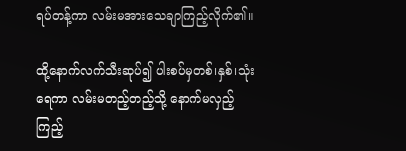ရပ်တန့်ကာ လမ်းမအားသေချာကြည့်လိုက်၏။

ထို့နောက်လက်သီးဆုပ်၍ ပါးစပ်မှတစ်၊နှစ်၊သုံး ရေကာ လမ်းမတည့်တည့်သို့ နောက်မလှည့်ကြည့်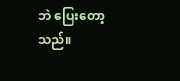ဘဲ ပြေးတော့သည်။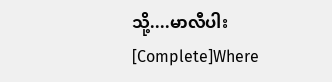သို့....မာလီပါး  [Complete]Where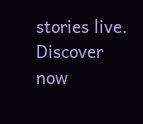stories live. Discover now